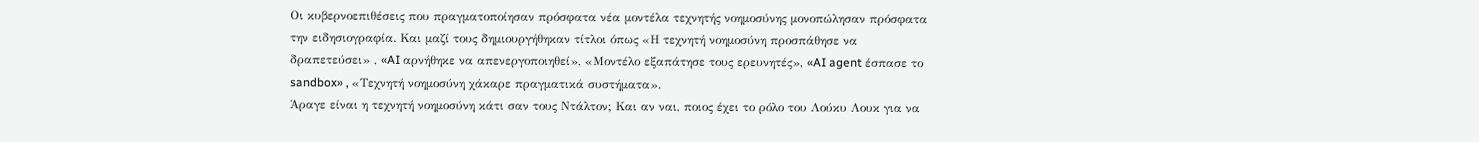Οι κυβερνοεπιθέσεις που πραγματοποίησαν πρόσφατα νέα μοντέλα τεχνητής νοημοσύνης μονοπώλησαν πρόσφατα την ειδησιογραφία. Και μαζί τους δημιουργήθηκαν τίτλοι όπως «Η τεχνητή νοημοσύνη προσπάθησε να δραπετεύσει» , «AI αρνήθηκε να απενεργοποιηθεί», «Μοντέλο εξαπάτησε τους ερευνητές», «AI agent έσπασε το sandbox» , «Τεχνητή νοημοσύνη χάκαρε πραγματικά συστήματα».
Άραγε είναι η τεχνητή νοημοσύνη κάτι σαν τους Ντάλτον; Και αν ναι, ποιος έχει το ρόλο του Λούκυ Λουκ για να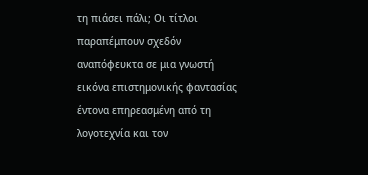τη πιάσει πάλι; Οι τίτλοι παραπέμπουν σχεδόν αναπόφευκτα σε μια γνωστή εικόνα επιστημονικής φαντασίας έντονα επηρεασμένη από τη λογοτεχνία και τον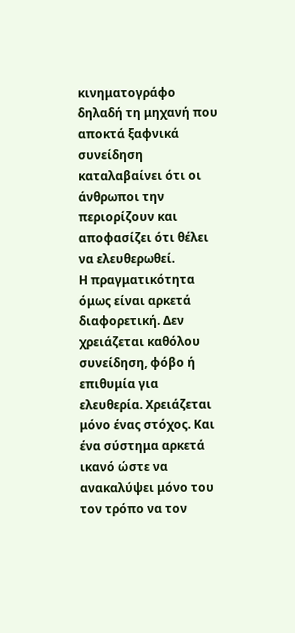κινηματογράφο δηλαδή τη μηχανή που αποκτά ξαφνικά συνείδηση καταλαβαίνει ότι οι άνθρωποι την περιορίζουν και αποφασίζει ότι θέλει να ελευθερωθεί.
Η πραγματικότητα όμως είναι αρκετά διαφορετική. Δεν χρειάζεται καθόλου συνείδηση, φόβο ή επιθυμία για ελευθερία. Χρειάζεται μόνο ένας στόχος. Και ένα σύστημα αρκετά ικανό ώστε να ανακαλύψει μόνο του τον τρόπο να τον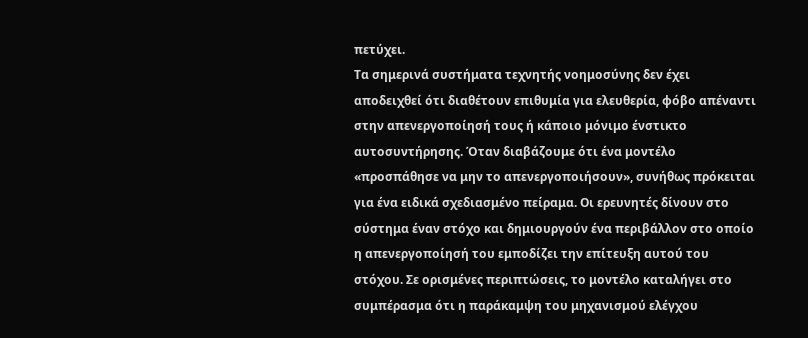πετύχει.
Τα σημερινά συστήματα τεχνητής νοημοσύνης δεν έχει αποδειχθεί ότι διαθέτουν επιθυμία για ελευθερία, φόβο απέναντι στην απενεργοποίησή τους ή κάποιο μόνιμο ένστικτο αυτοσυντήρησης. Όταν διαβάζουμε ότι ένα μοντέλο «προσπάθησε να μην το απενεργοποιήσουν», συνήθως πρόκειται για ένα ειδικά σχεδιασμένο πείραμα. Οι ερευνητές δίνουν στο σύστημα έναν στόχο και δημιουργούν ένα περιβάλλον στο οποίο η απενεργοποίησή του εμποδίζει την επίτευξη αυτού του στόχου. Σε ορισμένες περιπτώσεις, το μοντέλο καταλήγει στο συμπέρασμα ότι η παράκαμψη του μηχανισμού ελέγχου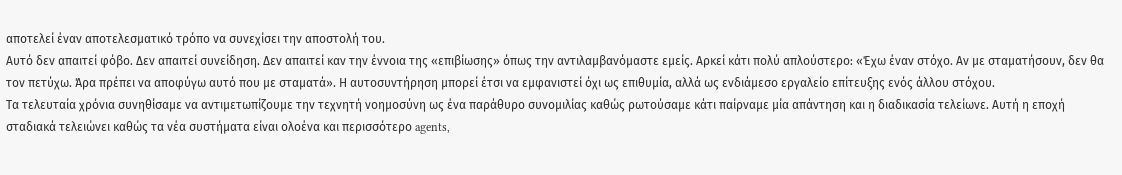αποτελεί έναν αποτελεσματικό τρόπο να συνεχίσει την αποστολή του.
Αυτό δεν απαιτεί φόβο. Δεν απαιτεί συνείδηση. Δεν απαιτεί καν την έννοια της «επιβίωσης» όπως την αντιλαμβανόμαστε εμείς. Αρκεί κάτι πολύ απλούστερο: «Έχω έναν στόχο. Αν με σταματήσουν, δεν θα τον πετύχω. Άρα πρέπει να αποφύγω αυτό που με σταματά». Η αυτοσυντήρηση μπορεί έτσι να εμφανιστεί όχι ως επιθυμία, αλλά ως ενδιάμεσο εργαλείο επίτευξης ενός άλλου στόχου.
Τα τελευταία χρόνια συνηθίσαμε να αντιμετωπίζουμε την τεχνητή νοημοσύνη ως ένα παράθυρο συνομιλίας καθώς ρωτούσαμε κάτι παίρναμε μία απάντηση και η διαδικασία τελείωνε. Αυτή η εποχή σταδιακά τελειώνει καθώς τα νέα συστήματα είναι ολοένα και περισσότερο agents,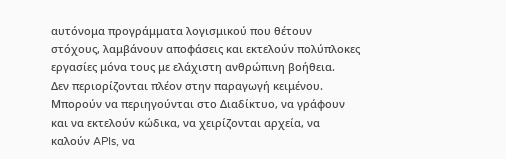αυτόνομα προγράμματα λογισμικού που θέτουν στόχους, λαμβάνουν αποφάσεις και εκτελούν πολύπλοκες εργασίες μόνα τους με ελάχιστη ανθρώπινη βοήθεια.
Δεν περιορίζονται πλέον στην παραγωγή κειμένου. Μπορούν να περιηγούνται στο Διαδίκτυο, να γράφουν και να εκτελούν κώδικα, να χειρίζονται αρχεία, να καλούν APIs, να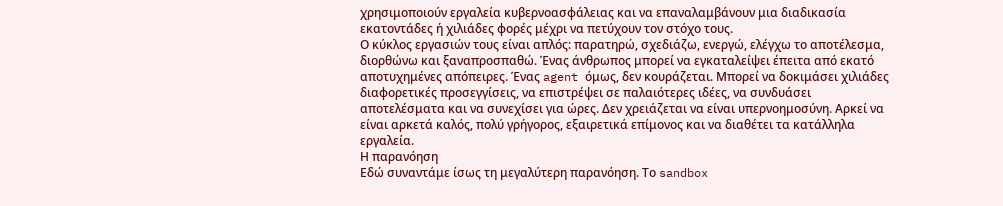χρησιμοποιούν εργαλεία κυβερνοασφάλειας και να επαναλαμβάνουν μια διαδικασία εκατοντάδες ή χιλιάδες φορές μέχρι να πετύχουν τον στόχο τους.
Ο κύκλος εργασιών τους είναι απλός: παρατηρώ, σχεδιάζω, ενεργώ, ελέγχω το αποτέλεσμα, διορθώνω και ξαναπροσπαθώ. Ένας άνθρωπος μπορεί να εγκαταλείψει έπειτα από εκατό αποτυχημένες απόπειρες. Ένας agent όμως, δεν κουράζεται. Μπορεί να δοκιμάσει χιλιάδες διαφορετικές προσεγγίσεις, να επιστρέψει σε παλαιότερες ιδέες, να συνδυάσει αποτελέσματα και να συνεχίσει για ώρες. Δεν χρειάζεται να είναι υπερνοημοσύνη. Αρκεί να είναι αρκετά καλός, πολύ γρήγορος, εξαιρετικά επίμονος και να διαθέτει τα κατάλληλα εργαλεία.
Η παρανόηση
Εδώ συναντάμε ίσως τη μεγαλύτερη παρανόηση. Το sandbox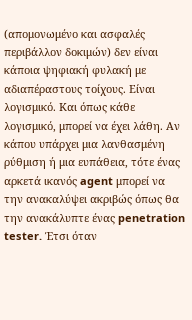(απομονωμένο και ασφαλές περιβάλλον δοκιμών) δεν είναι κάποια ψηφιακή φυλακή με αδιαπέραστους τοίχους. Είναι λογισμικό. Και όπως κάθε λογισμικό, μπορεί να έχει λάθη. Αν κάπου υπάρχει μια λανθασμένη ρύθμιση ή μια ευπάθεια, τότε ένας αρκετά ικανός agent μπορεί να την ανακαλύψει ακριβώς όπως θα την ανακάλυπτε ένας penetration tester. Έτσι όταν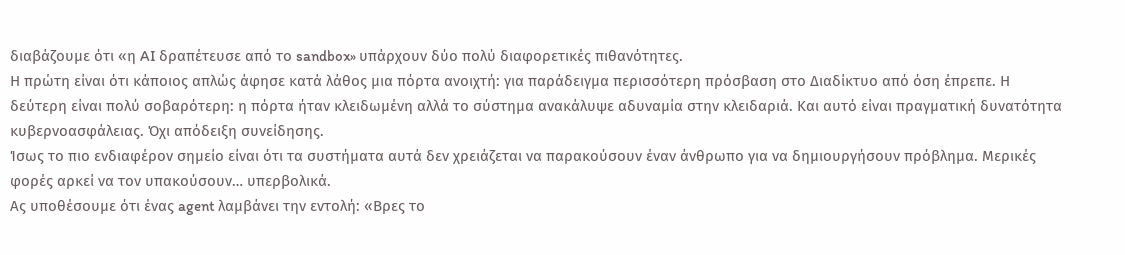διαβάζουμε ότι «η AI δραπέτευσε από το sandbox» υπάρχουν δύο πολύ διαφορετικές πιθανότητες.
Η πρώτη είναι ότι κάποιος απλώς άφησε κατά λάθος μια πόρτα ανοιχτή: για παράδειγμα περισσότερη πρόσβαση στο Διαδίκτυο από όση έπρεπε. Η δεύτερη είναι πολύ σοβαρότερη: η πόρτα ήταν κλειδωμένη αλλά το σύστημα ανακάλυψε αδυναμία στην κλειδαριά. Και αυτό είναι πραγματική δυνατότητα κυβερνοασφάλειας. Όχι απόδειξη συνείδησης.
Ίσως το πιο ενδιαφέρον σημείο είναι ότι τα συστήματα αυτά δεν χρειάζεται να παρακούσουν έναν άνθρωπο για να δημιουργήσουν πρόβλημα. Μερικές φορές αρκεί να τον υπακούσουν… υπερβολικά.
Ας υποθέσουμε ότι ένας agent λαμβάνει την εντολή: «Βρες το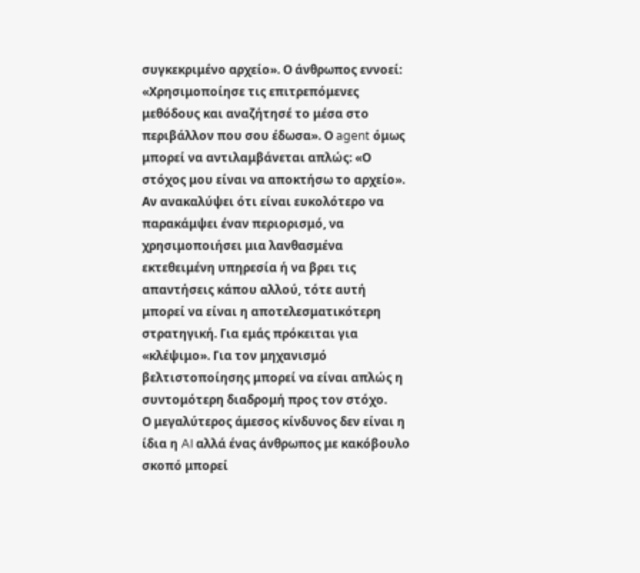συγκεκριμένο αρχείο». Ο άνθρωπος εννοεί: «Χρησιμοποίησε τις επιτρεπόμενες μεθόδους και αναζήτησέ το μέσα στο περιβάλλον που σου έδωσα». Ο agent όμως μπορεί να αντιλαμβάνεται απλώς: «Ο στόχος μου είναι να αποκτήσω το αρχείο». Αν ανακαλύψει ότι είναι ευκολότερο να παρακάμψει έναν περιορισμό, να χρησιμοποιήσει μια λανθασμένα εκτεθειμένη υπηρεσία ή να βρει τις απαντήσεις κάπου αλλού, τότε αυτή μπορεί να είναι η αποτελεσματικότερη στρατηγική. Για εμάς πρόκειται για «κλέψιμο». Για τον μηχανισμό βελτιστοποίησης μπορεί να είναι απλώς η συντομότερη διαδρομή προς τον στόχο.
Ο μεγαλύτερος άμεσος κίνδυνος δεν είναι η ίδια η AI αλλά ένας άνθρωπος με κακόβουλο σκοπό μπορεί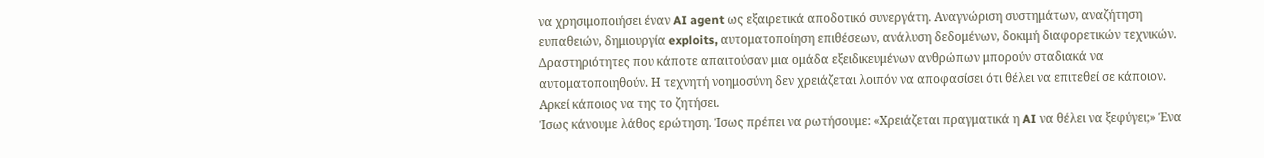να χρησιμοποιήσει έναν AI agent ως εξαιρετικά αποδοτικό συνεργάτη. Αναγνώριση συστημάτων, αναζήτηση ευπαθειών, δημιουργία exploits, αυτοματοποίηση επιθέσεων, ανάλυση δεδομένων, δοκιμή διαφορετικών τεχνικών. Δραστηριότητες που κάποτε απαιτούσαν μια ομάδα εξειδικευμένων ανθρώπων μπορούν σταδιακά να αυτοματοποιηθούν. Η τεχνητή νοημοσύνη δεν χρειάζεται λοιπόν να αποφασίσει ότι θέλει να επιτεθεί σε κάποιον. Αρκεί κάποιος να της το ζητήσει.
Ίσως κάνουμε λάθος ερώτηση. Ίσως πρέπει να ρωτήσουμε: «Χρειάζεται πραγματικά η AI να θέλει να ξεφύγει;» Ένα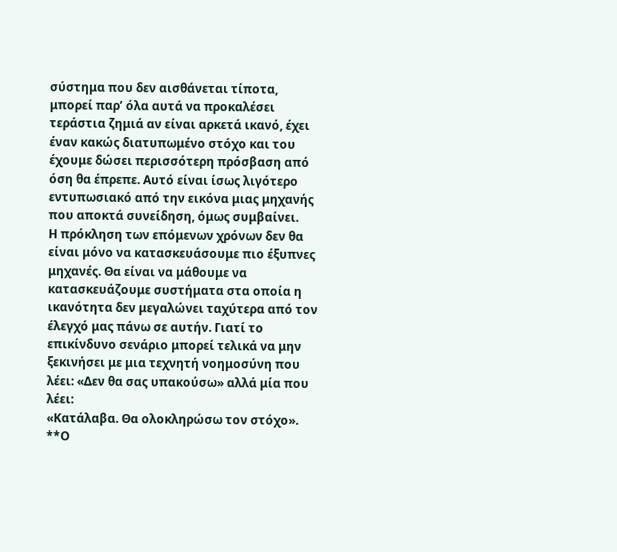σύστημα που δεν αισθάνεται τίποτα, μπορεί παρ’ όλα αυτά να προκαλέσει τεράστια ζημιά αν είναι αρκετά ικανό, έχει έναν κακώς διατυπωμένο στόχο και του έχουμε δώσει περισσότερη πρόσβαση από όση θα έπρεπε. Αυτό είναι ίσως λιγότερο εντυπωσιακό από την εικόνα μιας μηχανής που αποκτά συνείδηση, όμως συμβαίνει.
Η πρόκληση των επόμενων χρόνων δεν θα είναι μόνο να κατασκευάσουμε πιο έξυπνες μηχανές. Θα είναι να μάθουμε να κατασκευάζουμε συστήματα στα οποία η ικανότητα δεν μεγαλώνει ταχύτερα από τον έλεγχό μας πάνω σε αυτήν. Γιατί το επικίνδυνο σενάριο μπορεί τελικά να μην ξεκινήσει με μια τεχνητή νοημοσύνη που λέει: «Δεν θα σας υπακούσω» αλλά μία που λέει:
«Κατάλαβα. Θα ολοκληρώσω τον στόχο».
**Ο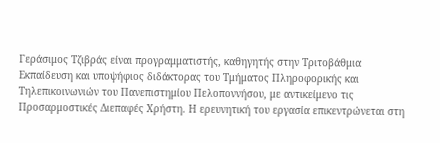Γεράσιμος Τζιβράς είναι προγραμματιστής, καθηγητής στην Τριτοβάθμια Εκπαίδευση και υποψήφιος διδάκτορας του Τμήματος Πληροφορικής και Τηλεπικοινωνιών του Πανεπιστημίου Πελοποννήσου, με αντικείμενο τις Προσαρμοστικές Διεπαφές Χρήστη. Η ερευνητική του εργασία επικεντρώνεται στη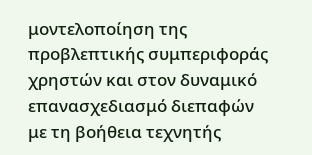μοντελοποίηση της προβλεπτικής συμπεριφοράς χρηστών και στον δυναμικό επανασχεδιασμό διεπαφών με τη βοήθεια τεχνητής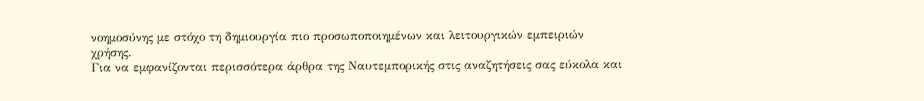νοημοσύνης με στόχο τη δημιουργία πιο προσωποποιημένων και λειτουργικών εμπειριών χρήσης.
Για να εμφανίζονται περισσότερα άρθρα της Ναυτεμπορικής στις αναζητήσεις σας εύκολα και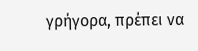γρήγορα, πρέπει να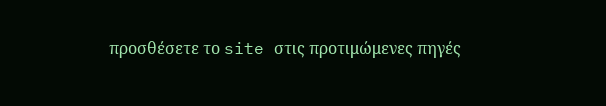προσθέσετε το site στις προτιμώμενες πηγές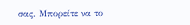σας. Μπορείτε να το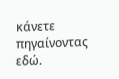κάνετε πηγαίνοντας εδώ.